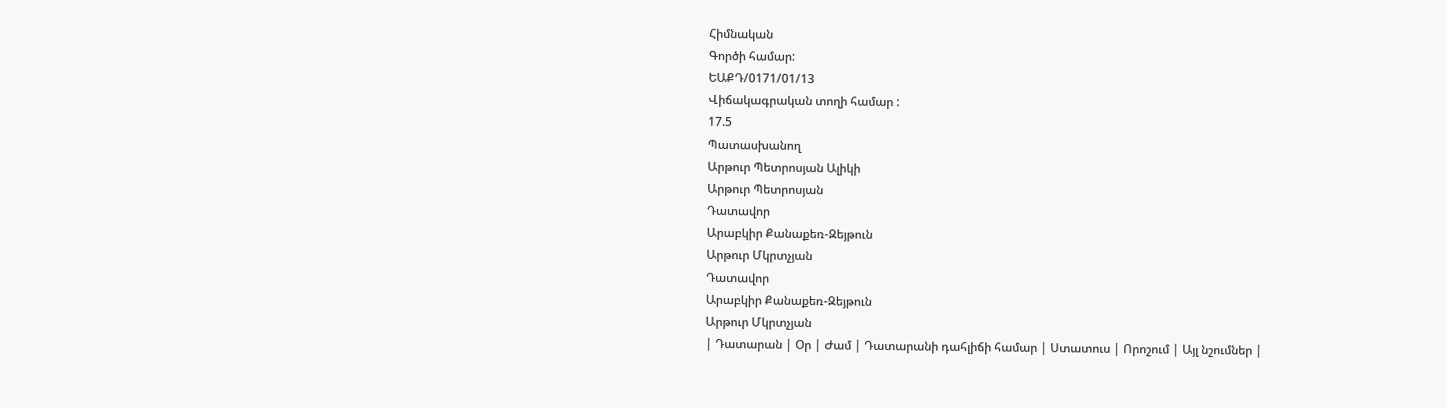Հիմնական
Գործի համար:
ԵԱՔԴ/0171/01/13
Վիճակագրական տողի համար :
17.5
Պատասխանող
Արթուր Պետրոսյան Ալիկի
Արթուր Պետրոսյան
Դատավոր
Արաբկիր Քանաքեռ-Զեյթուն
Արթուր Մկրտչյան
Դատավոր
Արաբկիր Քանաքեռ-Զեյթուն
Արթուր Մկրտչյան
| Դատարան | Օր | Ժամ | Դատարանի դահլիճի համար | Ստատուս | Որոշում | Այլ նշումներ |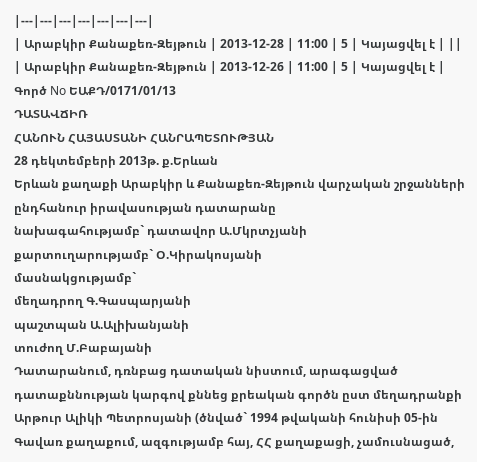|---|---|---|---|---|---|---|
| Արաբկիր Քանաքեռ-Զեյթուն | 2013-12-28 | 11:00 | 5 | Կայացվել է | ||
| Արաբկիր Քանաքեռ-Զեյթուն | 2013-12-26 | 11:00 | 5 | Կայացվել է |
Գործ No ԵԱՔԴ/0171/01/13
ԴԱՏԱՎՃԻՌ
ՀԱՆՈՒՆ ՀԱՅԱՍՏԱՆԻ ՀԱՆՐԱՊԵՏՈՒԹՅԱՆ
28 դեկտեմբերի 2013թ. ք.Երևան
Երևան քաղաքի Արաբկիր և Քանաքեռ-Զեյթուն վարչական շրջանների ընդհանուր իրավասության դատարանը
նախագահությամբ` դատավոր Ա.Մկրտչյանի
քարտուղարությամբ` Օ.Կիրակոսյանի
մասնակցությամբ`
մեղադրող Գ.Գասպարյանի
պաշտպան Ա.Ալիխանյանի
տուժող Մ.Բաբայանի
Դատարանում, դռնբաց դատական նիստում, արագացված դատաքննության կարգով քննեց քրեական գործն ըստ մեղադրանքի Արթուր Ալիկի Պետրոսյանի (ծնված` 1994 թվականի հունիսի 05-ին Գավառ քաղաքում, ազգությամբ հայ, ՀՀ քաղաքացի, չամուսնացած,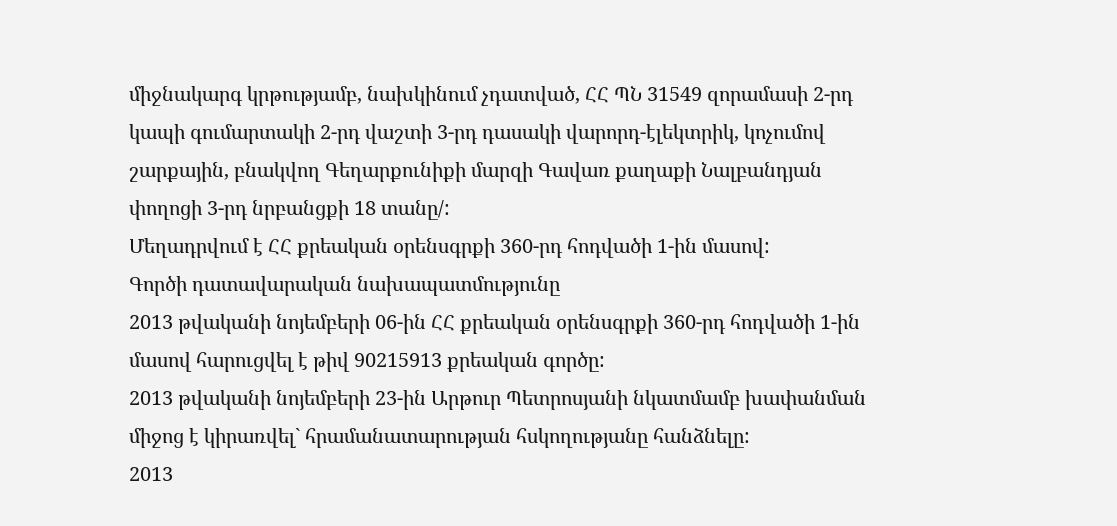միջնակարգ կրթությամբ, նախկինում չդատված, ՀՀ ՊՆ 31549 զորամասի 2-րդ կապի գումարտակի 2-րդ վաշտի 3-րդ դասակի վարորդ-էլեկտրիկ, կոչումով շարքային, բնակվող Գեղարքունիքի մարզի Գավառ քաղաքի Նալբանդյան փողոցի 3-րդ նրբանցքի 18 տանը/:
Մեղադրվում է ՀՀ քրեական օրենսգրքի 360-րդ հոդվածի 1-ին մասով:
Գործի դատավարական նախապատմությունը
2013 թվականի նոյեմբերի 06-ին ՀՀ քրեական օրենսգրքի 360-րդ հոդվածի 1-ին մասով հարուցվել է թիվ 90215913 քրեական գործը:
2013 թվականի նոյեմբերի 23-ին Արթուր Պետրոսյանի նկատմամբ խափանման միջոց է կիրառվել` հրամանատարության հսկողությանը հանձնելը:
2013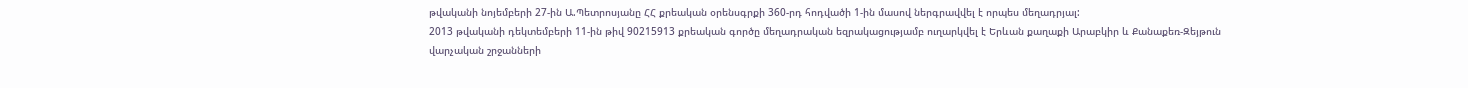թվականի նոյեմբերի 27-ին Ա.Պետրոսյանը ՀՀ քրեական օրենսգրքի 360-րդ հոդվածի 1-ին մասով ներգրավվել է որպես մեղադրյալ:
2013 թվականի դեկտեմբերի 11-ին թիվ 90215913 քրեական գործը մեղադրական եզրակացությամբ ուղարկվել է Երևան քաղաքի Արաբկիր և Քանաքեռ-Զեյթուն վարչական շրջանների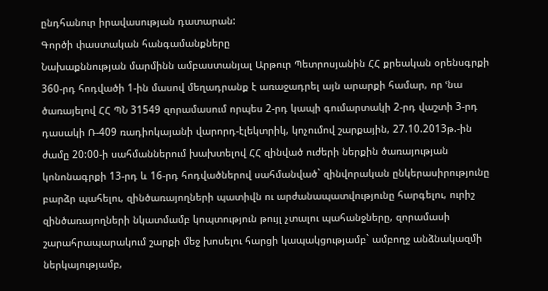ընդհանուր իրավասության դատարան:
Գործի փաստական հանգամանքները
Նախաքննության մարմինն ամբաստանյալ Արթուր Պետրոսյանին ՀՀ քրեական օրենսգրքի 360-րդ հոդվածի 1-ին մասով մեղադրանք է առաջադրել այն արարքի համար, որ ՙնա ծառայելով ՀՀ ՊՆ 31549 զորամասում որպես 2-րդ կապի գումարտակի 2-րդ վաշտի 3-րդ դասակի Ռ-409 ռադիոկայանի վարորդ-էլեկտրիկ, կոչումով շարքային, 27.10.2013թ.-ին ժամը 20:00-ի սահմաններում խախտելով ՀՀ զինված ուժերի ներքին ծառայության կոնոնագրքի 13-րդ և 16-րդ հոդվածներով սահմանված` զինվորական ընկերասիրությունը բարձր պահելու, զինծառայողների պատիվն ու արժանապատվությունը հարգելու, ուրիշ զինծառայողների նկատմամբ կոպտություն թույլ չտալու պահանջները, զորամասի շարահրապարակում շարքի մեջ խոսելու հարցի կապակցությամբ` ամբողջ անձնակազմի ներկայությամբ,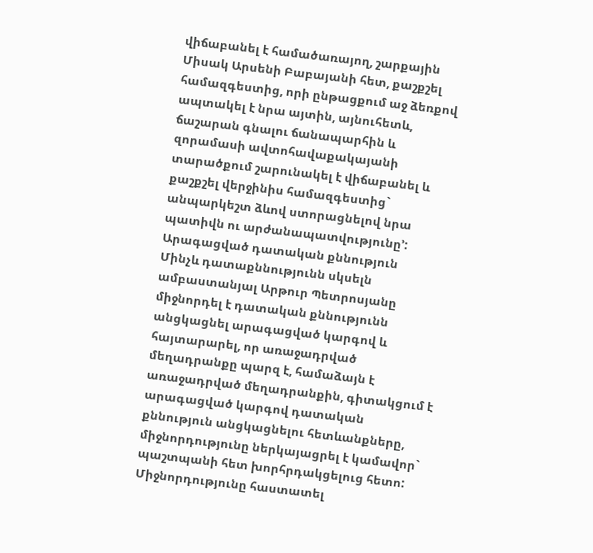վիճաբանել է համածառայող, շարքային Միսակ Արսենի Բաբայանի հետ, քաշքշել համազգեստից, որի ընթացքում աջ ձեռքով ապտակել է նրա այտին, այնուհետև, ճաշարան գնալու ճանապարհին և զորամասի ավտոհավաքակայանի տարածքում շարունակել է վիճաբանել և քաշքշել վերջինիս համազգեստից` անպարկեշտ ձևով ստորացնելով նրա պատիվն ու արժանապատվությունը՚:
Արագացված դատական քննություն
Մինչև դատաքննությունն սկսելն ամբաստանյալ Արթուր Պետրոսյանը միջնորդել է դատական քննությունն անցկացնել արագացված կարգով և հայտարարել, որ առաջադրված մեղադրանքը պարզ է, համաձայն է առաջադրված մեղադրանքին, գիտակցում է արագացված կարգով դատական քննություն անցկացնելու հետևանքները, միջնորդությունը ներկայացրել է կամավոր` պաշտպանի հետ խորհրդակցելուց հետո:
Միջնորդությունը հաստատել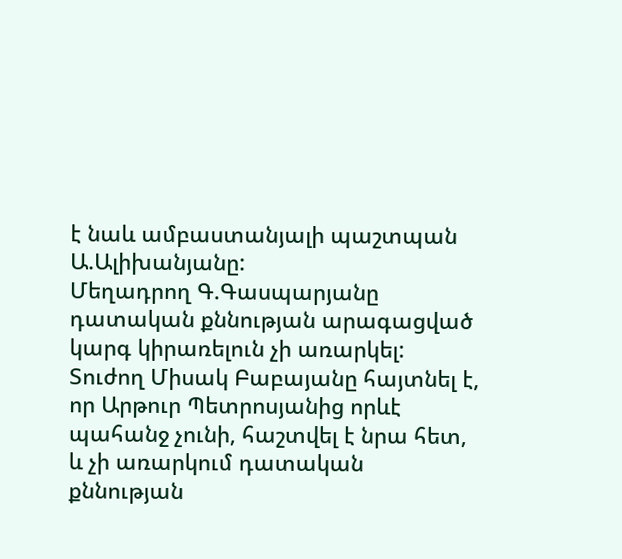է նաև ամբաստանյալի պաշտպան Ա.Ալիխանյանը:
Մեղադրող Գ.Գասպարյանը դատական քննության արագացված կարգ կիրառելուն չի առարկել:
Տուժող Միսակ Բաբայանը հայտնել է, որ Արթուր Պետրոսյանից որևէ պահանջ չունի, հաշտվել է նրա հետ, և չի առարկում դատական քննության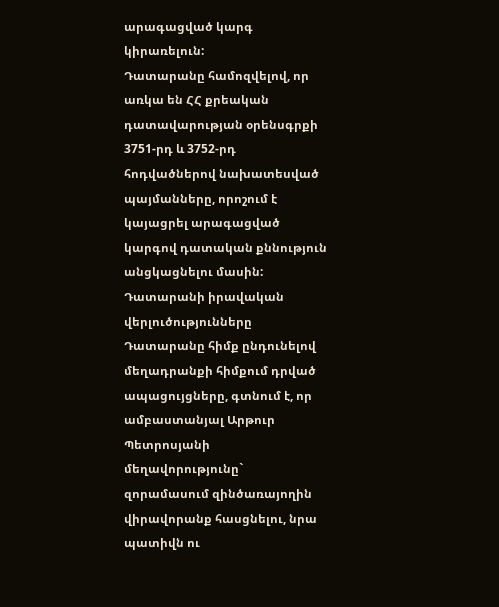արագացված կարգ կիրառելուն:
Դատարանը համոզվելով, որ առկա են ՀՀ քրեական դատավարության օրենսգրքի 3751-րդ և 3752-րդ հոդվածներով նախատեսված պայմանները, որոշում է կայացրել արագացված կարգով դատական քննություն անցկացնելու մասին:
Դատարանի իրավական վերլուծությունները
Դատարանը հիմք ընդունելով մեղադրանքի հիմքում դրված ապացույցները, գտնում է, որ ամբաստանյալ Արթուր Պետրոսյանի մեղավորությունը` զորամասում զինծառայողին վիրավորանք հասցնելու, նրա պատիվն ու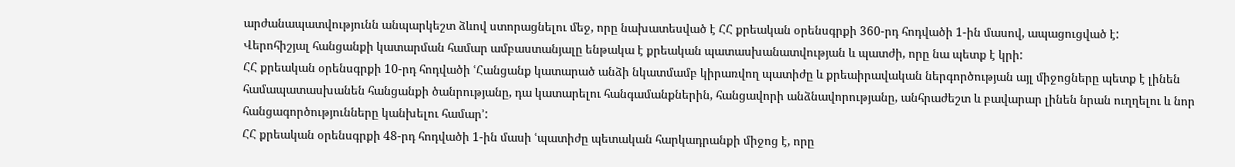արժանապատվությունն անպարկեշտ ձևով ստորացնելու մեջ, որը նախատեսված է ՀՀ քրեական օրենսգրքի 360-րդ հոդվածի 1-ին մասով, ապացուցված է:
Վերոհիշյալ հանցանքի կատարման համար ամբաստանյալը ենթակա է քրեական պատասխանատվության և պատժի, որը նա պետք է կրի:
ՀՀ քրեական օրենսգրքի 10-րդ հոդվածի ՙՀանցանք կատարած անձի նկատմամբ կիրառվող պատիժը և քրեաիրավական ներգործության այլ միջոցները պետք է լինեն համապատասխանեն հանցանքի ծանրությանը, դա կատարելու հանգամանքներին, հանցավորի անձնավորությանը, անհրաժեշտ և բավարար լինեն նրան ուղղելու և նոր հանցագործությունները կանխելու համար՚:
ՀՀ քրեական օրենսգրքի 48-րդ հոդվածի 1-ին մասի ՙպատիժը պետական հարկադրանքի միջոց է, որը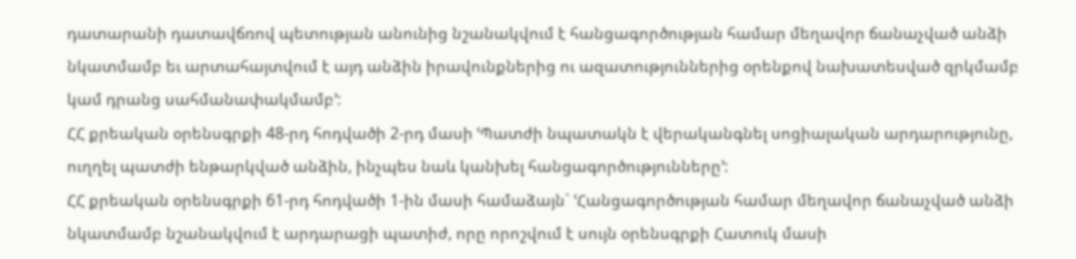դատարանի դատավճռով պետության անունից նշանակվում է հանցագործության համար մեղավոր ճանաչված անձի նկատմամբ եւ արտահայտվում է այդ անձին իրավունքներից ու ազատություններից օրենքով նախատեսված զրկմամբ կամ դրանց սահմանափակմամբ՚:
ՀՀ քրեական օրենսգրքի 48-րդ հոդվածի 2-րդ մասի ՙՊատժի նպատակն է վերականգնել սոցիալական արդարությունը, ուղղել պատժի ենթարկված անձին, ինչպես նաև կանխել հանցագործությունները՚:
ՀՀ քրեական օրենսգրքի 61-րդ հոդվածի 1-ին մասի համաձայն` ՙՀանցագործության համար մեղավոր ճանաչված անձի նկատմամբ նշանակվում է արդարացի պատիժ, որը որոշվում է սույն օրենսգրքի Հատուկ մասի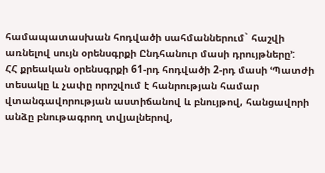համապատասխան հոդվածի սահմաններում` հաշվի առնելով սույն օրենսգրքի Ընդհանուր մասի դրույթները՚:
ՀՀ քրեական օրենսգրքի 61-րդ հոդվածի 2-րդ մասի ՙՊատժի տեսակը և չափը որոշվում է հանրության համար վտանգավորության աստիճանով և բնույթով, հանցավորի անձը բնութագրող տվյալներով,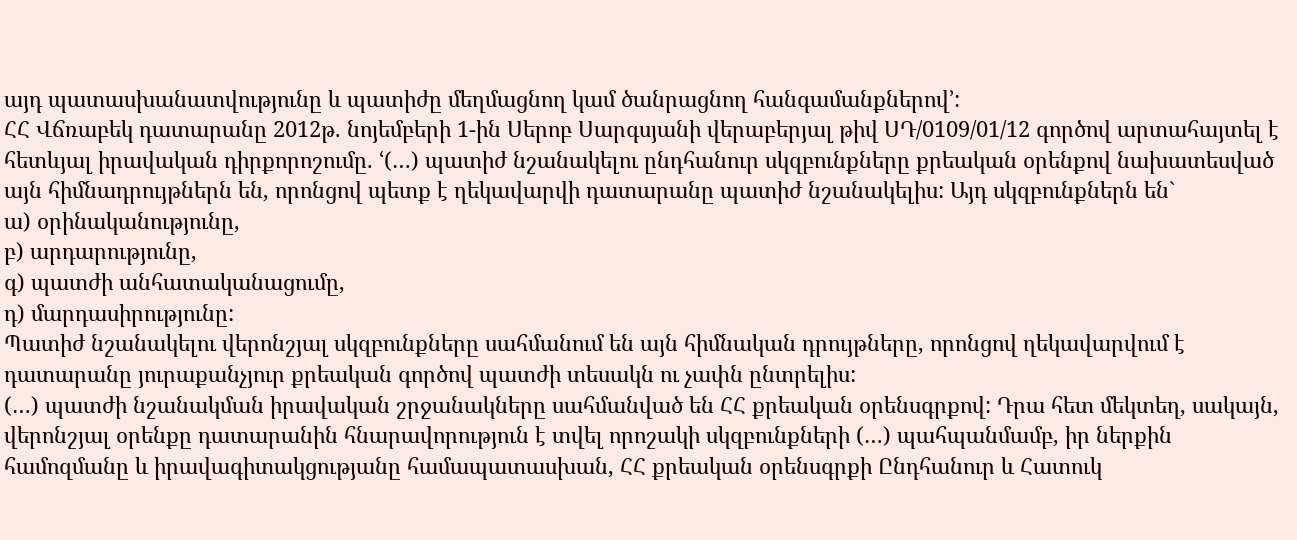այդ պատասխանատվությունը և պատիժը մեղմացնող կամ ծանրացնող հանգամանքներով՚:
ՀՀ Վճռաբեկ դատարանը 2012թ. նոյեմբերի 1-ին Սերոբ Սարգսյանի վերաբերյալ թիվ ՍԴ/0109/01/12 գործով արտահայտել է հետևյալ իրավական դիրքորոշումը. ՙ(…) պատիժ նշանակելու ընդհանուր սկզբունքները քրեական օրենքով նախատեսված այն հիմնադրույթներն են, որոնցով պետք է ղեկավարվի դատարանը պատիժ նշանակելիս: Այդ սկզբունքներն են`
ա) օրինականությունը,
բ) արդարությունը,
գ) պատժի անհատականացումը,
դ) մարդասիրությունը:
Պատիժ նշանակելու վերոնշյալ սկզբունքները սահմանում են այն հիմնական դրույթները, որոնցով ղեկավարվում է դատարանը յուրաքանչյուր քրեական գործով պատժի տեսակն ու չափն ընտրելիս:
(…) պատժի նշանակման իրավական շրջանակները սահմանված են ՀՀ քրեական օրենսգրքով: Դրա հետ մեկտեղ, սակայն, վերոնշյալ օրենքը դատարանին հնարավորություն է տվել որոշակի սկզբունքների (…) պահպանմամբ, իր ներքին համոզմանը և իրավագիտակցությանը համապատասխան, ՀՀ քրեական օրենսգրքի Ընդհանուր և Հատուկ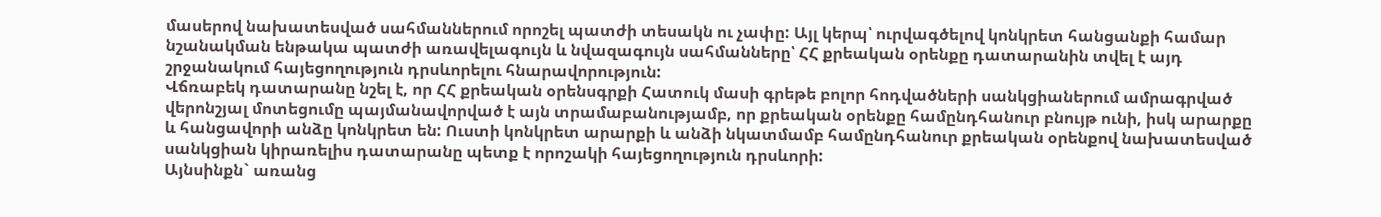մասերով նախատեսված սահմաններում որոշել պատժի տեսակն ու չափը: Այլ կերպ՝ ուրվագծելով կոնկրետ հանցանքի համար նշանակման ենթակա պատժի առավելագույն և նվազագույն սահմանները՝ ՀՀ քրեական օրենքը դատարանին տվել է այդ շրջանակում հայեցողություն դրսևորելու հնարավորություն:
Վճռաբեկ դատարանը նշել է, որ ՀՀ քրեական օրենսգրքի Հատուկ մասի գրեթե բոլոր հոդվածների սանկցիաներում ամրագրված վերոնշյալ մոտեցումը պայմանավորված է այն տրամաբանությամբ, որ քրեական օրենքը համընդհանուր բնույթ ունի, իսկ արարքը և հանցավորի անձը կոնկրետ են: Ուստի կոնկրետ արարքի և անձի նկատմամբ համընդհանուր քրեական օրենքով նախատեսված սանկցիան կիրառելիս դատարանը պետք է որոշակի հայեցողություն դրսևորի:
Այնսինքն` առանց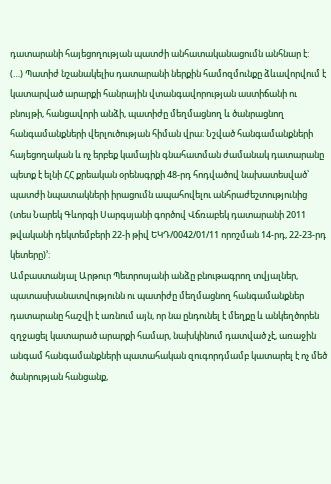դատարանի հայեցողության պատժի անհատականացումն անհնար է:
(…) Պատիժ նշանակելիս դատարանի ներքին համոզմունքը ձևավորվում է կատարված արարքի հանրային վտանգավորության աստիճանի ու բնույթի, հանցավորի անձի, պատիժը մեղմացնող և ծանրացնող հանգամանքների վերլուծության հիման վրա: Նշված հանգամանքների հայեցողական և ոչ երբեք կամային գնահատման ժամանակ դատարանը պետք է ելնի ՀՀ քրեական օրենսգրքի 48-րդ հոդվածով նախատեսված՝ պատժի նպատակների իրացումն ապահովելու անհրաժեշտությունից (տես Նարեկ Գևորգի Սարգսյանի գործով Վճռաբեկ դատարանի 2011 թվականի դեկտեմբերի 22-ի թիվ ԵԿԴ/0042/01/11 որոշման 14-րդ, 22-23-րդ կետերը)՚:
Ամբաստանյալ Արթուր Պետրոսյանի անձը բնութագրող տվյալներ, պատասխանատվությունն ու պատիժը մեղմացնող հանգամանքներ դատարանը հաշվի է առնում այն, որ նա ընդունել է մեղքը և անկեղծորեն զղջացել կատարած արարքի համար, նախկինում դատված չէ, առաջին անգամ հանգամանքների պատահական զուգորդմամբ կատարել է ոչ մեծ ծանրության հանցանք,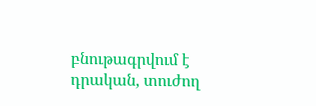բնութագրվում է դրական, տուժող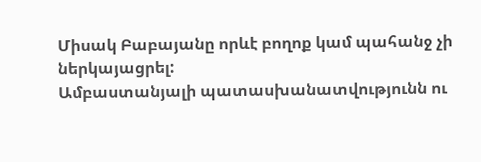Միսակ Բաբայանը որևէ բողոք կամ պահանջ չի ներկայացրել:
Ամբաստանյալի պատասխանատվությունն ու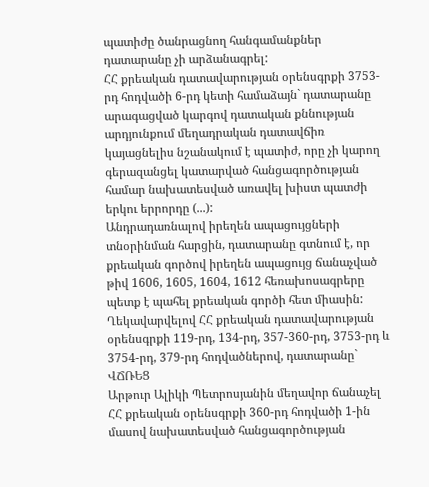պատիժը ծանրացնող հանգամանքներ դատարանը չի արձանագրել:
ՀՀ քրեական դատավարության օրենսգրքի 3753-րդ հոդվածի 6-րդ կետի համաձայն` դատարանը արագացված կարգով դատական քննության արդյունքում մեղադրական դատավճիռ կայացնելիս նշանակում է պատիժ, որը չի կարող գերազանցել կատարված հանցագործության համար նախատեսված առավել խիստ պատժի երկու երրորդը (...):
Անդրադառնալով իրեղեն ապացույցների տնօրինման հարցին, դատարանը գտնում է, որ քրեական գործով իրեղեն ապացույց ճանաչված թիվ 1606, 1605, 1604, 1612 հեռախոսագրերը պետք է պահել քրեական գործի հետ միասին:
Ղեկավարվելով ՀՀ քրեական դատավարության օրենսգրքի 119-րդ, 134-րդ, 357-360-րդ, 3753-րդ և 3754-րդ, 379-րդ հոդվածներով, դատարանը`
ՎՃՌԵՑ
Արթուր Ալիկի Պետրոսյանին մեղավոր ճանաչել ՀՀ քրեական օրենսգրքի 360-րդ հոդվածի 1-ին մասով նախատեսված հանցագործության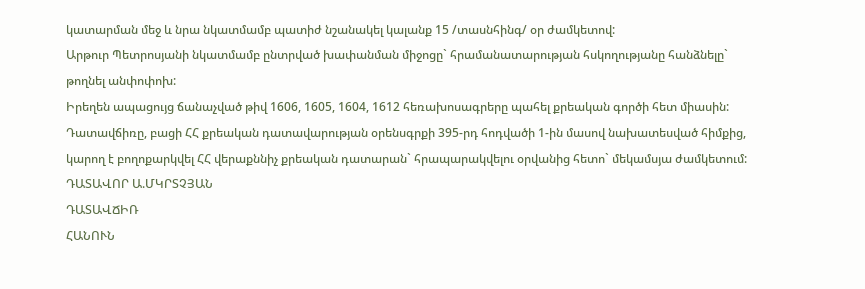կատարման մեջ և նրա նկատմամբ պատիժ նշանակել կալանք 15 /տասնհինգ/ օր ժամկետով:
Արթուր Պետրոսյանի նկատմամբ ընտրված խափանման միջոցը` հրամանատարության հսկողությանը հանձնելը` թողնել անփոփոխ:
Իրեղեն ապացույց ճանաչված թիվ 1606, 1605, 1604, 1612 հեռախոսագրերը պահել քրեական գործի հետ միասին:
Դատավճիռը, բացի ՀՀ քրեական դատավարության օրենսգրքի 395-րդ հոդվածի 1-ին մասով նախատեսված հիմքից, կարող է բողոքարկվել ՀՀ վերաքննիչ քրեական դատարան` հրապարակվելու օրվանից հետո` մեկամսյա ժամկետում:
ԴԱՏԱՎՈՐ Ա.ՄԿՐՏՉՅԱՆ
ԴԱՏԱՎՃԻՌ
ՀԱՆՈՒՆ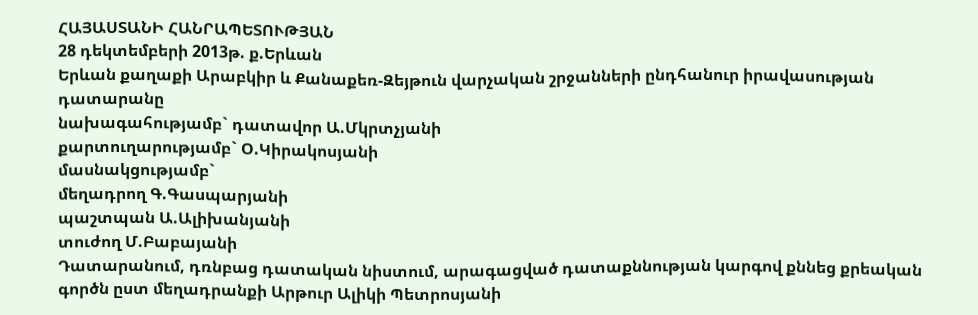ՀԱՅԱՍՏԱՆԻ ՀԱՆՐԱՊԵՏՈՒԹՅԱՆ
28 դեկտեմբերի 2013թ. ք.Երևան
Երևան քաղաքի Արաբկիր և Քանաքեռ-Զեյթուն վարչական շրջանների ընդհանուր իրավասության դատարանը
նախագահությամբ` դատավոր Ա.Մկրտչյանի
քարտուղարությամբ` Օ.Կիրակոսյանի
մասնակցությամբ`
մեղադրող Գ.Գասպարյանի
պաշտպան Ա.Ալիխանյանի
տուժող Մ.Բաբայանի
Դատարանում, դռնբաց դատական նիստում, արագացված դատաքննության կարգով քննեց քրեական գործն ըստ մեղադրանքի Արթուր Ալիկի Պետրոսյանի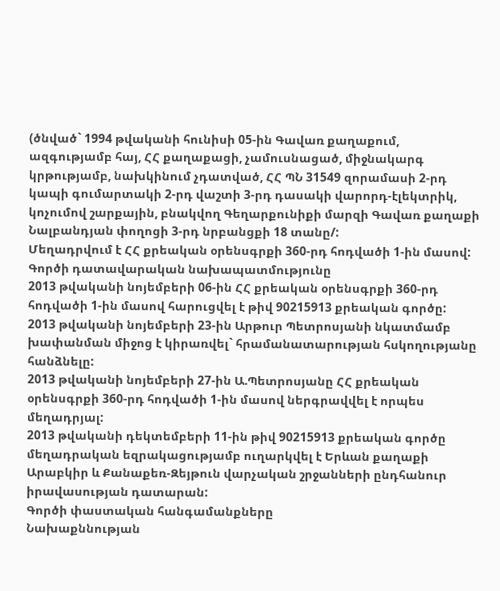(ծնված` 1994 թվականի հունիսի 05-ին Գավառ քաղաքում, ազգությամբ հայ, ՀՀ քաղաքացի, չամուսնացած, միջնակարգ կրթությամբ, նախկինում չդատված, ՀՀ ՊՆ 31549 զորամասի 2-րդ կապի գումարտակի 2-րդ վաշտի 3-րդ դասակի վարորդ-էլեկտրիկ, կոչումով շարքային, բնակվող Գեղարքունիքի մարզի Գավառ քաղաքի Նալբանդյան փողոցի 3-րդ նրբանցքի 18 տանը/:
Մեղադրվում է ՀՀ քրեական օրենսգրքի 360-րդ հոդվածի 1-ին մասով:
Գործի դատավարական նախապատմությունը
2013 թվականի նոյեմբերի 06-ին ՀՀ քրեական օրենսգրքի 360-րդ հոդվածի 1-ին մասով հարուցվել է թիվ 90215913 քրեական գործը:
2013 թվականի նոյեմբերի 23-ին Արթուր Պետրոսյանի նկատմամբ խափանման միջոց է կիրառվել` հրամանատարության հսկողությանը հանձնելը:
2013 թվականի նոյեմբերի 27-ին Ա.Պետրոսյանը ՀՀ քրեական օրենսգրքի 360-րդ հոդվածի 1-ին մասով ներգրավվել է որպես մեղադրյալ:
2013 թվականի դեկտեմբերի 11-ին թիվ 90215913 քրեական գործը մեղադրական եզրակացությամբ ուղարկվել է Երևան քաղաքի Արաբկիր և Քանաքեռ-Զեյթուն վարչական շրջանների ընդհանուր իրավասության դատարան:
Գործի փաստական հանգամանքները
Նախաքննության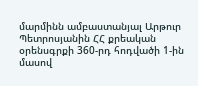մարմինն ամբաստանյալ Արթուր Պետրոսյանին ՀՀ քրեական օրենսգրքի 360-րդ հոդվածի 1-ին մասով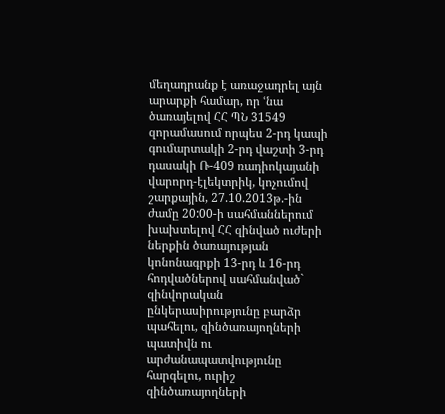մեղադրանք է առաջադրել այն արարքի համար, որ ՙնա ծառայելով ՀՀ ՊՆ 31549 զորամասում որպես 2-րդ կապի գումարտակի 2-րդ վաշտի 3-րդ դասակի Ռ-409 ռադիոկայանի վարորդ-էլեկտրիկ, կոչումով շարքային, 27.10.2013թ.-ին ժամը 20:00-ի սահմաններում խախտելով ՀՀ զինված ուժերի ներքին ծառայության կոնոնագրքի 13-րդ և 16-րդ հոդվածներով սահմանված` զինվորական ընկերասիրությունը բարձր պահելու, զինծառայողների պատիվն ու արժանապատվությունը հարգելու, ուրիշ զինծառայողների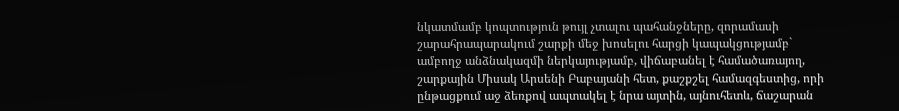նկատմամբ կոպտություն թույլ չտալու պահանջները, զորամասի շարահրապարակում շարքի մեջ խոսելու հարցի կապակցությամբ` ամբողջ անձնակազմի ներկայությամբ, վիճաբանել է համածառայող, շարքային Միսակ Արսենի Բաբայանի հետ, քաշքշել համազգեստից, որի ընթացքում աջ ձեռքով ապտակել է նրա այտին, այնուհետև, ճաշարան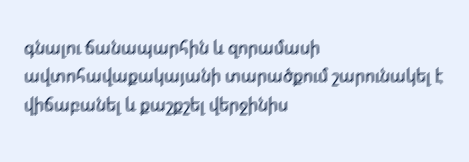գնալու ճանապարհին և զորամասի ավտոհավաքակայանի տարածքում շարունակել է վիճաբանել և քաշքշել վերջինիս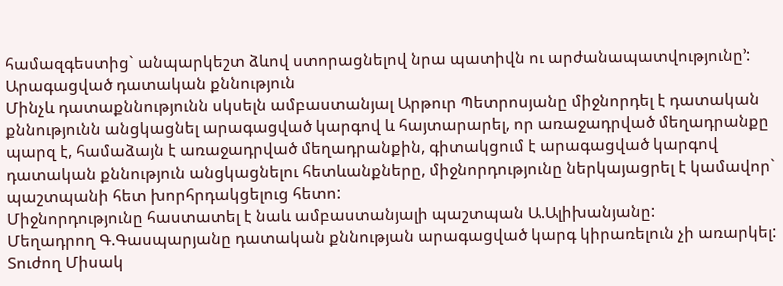համազգեստից` անպարկեշտ ձևով ստորացնելով նրա պատիվն ու արժանապատվությունը՚:
Արագացված դատական քննություն
Մինչև դատաքննությունն սկսելն ամբաստանյալ Արթուր Պետրոսյանը միջնորդել է դատական քննությունն անցկացնել արագացված կարգով և հայտարարել, որ առաջադրված մեղադրանքը պարզ է, համաձայն է առաջադրված մեղադրանքին, գիտակցում է արագացված կարգով դատական քննություն անցկացնելու հետևանքները, միջնորդությունը ներկայացրել է կամավոր` պաշտպանի հետ խորհրդակցելուց հետո:
Միջնորդությունը հաստատել է նաև ամբաստանյալի պաշտպան Ա.Ալիխանյանը:
Մեղադրող Գ.Գասպարյանը դատական քննության արագացված կարգ կիրառելուն չի առարկել:
Տուժող Միսակ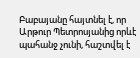Բաբայանը հայտնել է, որ Արթուր Պետրոսյանից որևէ պահանջ չունի, հաշտվել է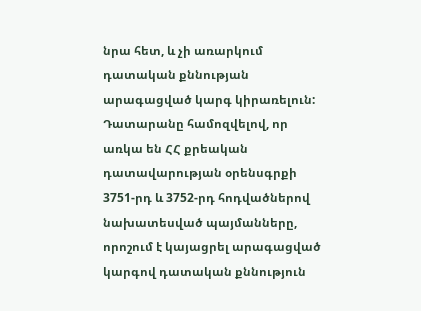նրա հետ, և չի առարկում դատական քննության արագացված կարգ կիրառելուն:
Դատարանը համոզվելով, որ առկա են ՀՀ քրեական դատավարության օրենսգրքի 3751-րդ և 3752-րդ հոդվածներով նախատեսված պայմանները, որոշում է կայացրել արագացված կարգով դատական քննություն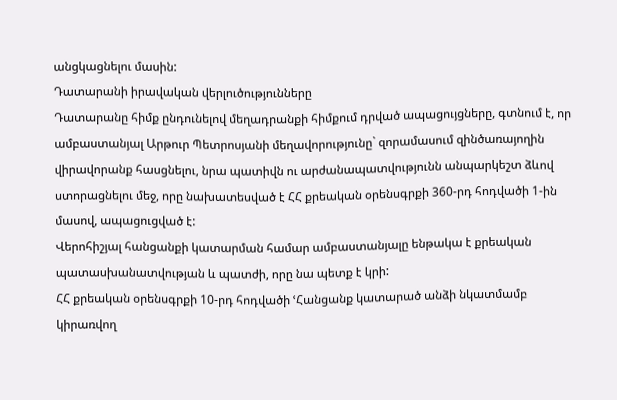անցկացնելու մասին:
Դատարանի իրավական վերլուծությունները
Դատարանը հիմք ընդունելով մեղադրանքի հիմքում դրված ապացույցները, գտնում է, որ ամբաստանյալ Արթուր Պետրոսյանի մեղավորությունը` զորամասում զինծառայողին վիրավորանք հասցնելու, նրա պատիվն ու արժանապատվությունն անպարկեշտ ձևով ստորացնելու մեջ, որը նախատեսված է ՀՀ քրեական օրենսգրքի 360-րդ հոդվածի 1-ին մասով, ապացուցված է:
Վերոհիշյալ հանցանքի կատարման համար ամբաստանյալը ենթակա է քրեական պատասխանատվության և պատժի, որը նա պետք է կրի:
ՀՀ քրեական օրենսգրքի 10-րդ հոդվածի ՙՀանցանք կատարած անձի նկատմամբ կիրառվող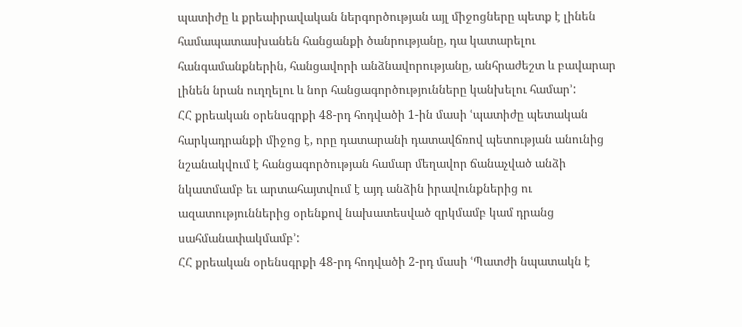պատիժը և քրեաիրավական ներգործության այլ միջոցները պետք է լինեն համապատասխանեն հանցանքի ծանրությանը, դա կատարելու հանգամանքներին, հանցավորի անձնավորությանը, անհրաժեշտ և բավարար լինեն նրան ուղղելու և նոր հանցագործությունները կանխելու համար՚:
ՀՀ քրեական օրենսգրքի 48-րդ հոդվածի 1-ին մասի ՙպատիժը պետական հարկադրանքի միջոց է, որը դատարանի դատավճռով պետության անունից նշանակվում է հանցագործության համար մեղավոր ճանաչված անձի նկատմամբ եւ արտահայտվում է այդ անձին իրավունքներից ու ազատություններից օրենքով նախատեսված զրկմամբ կամ դրանց սահմանափակմամբ՚:
ՀՀ քրեական օրենսգրքի 48-րդ հոդվածի 2-րդ մասի ՙՊատժի նպատակն է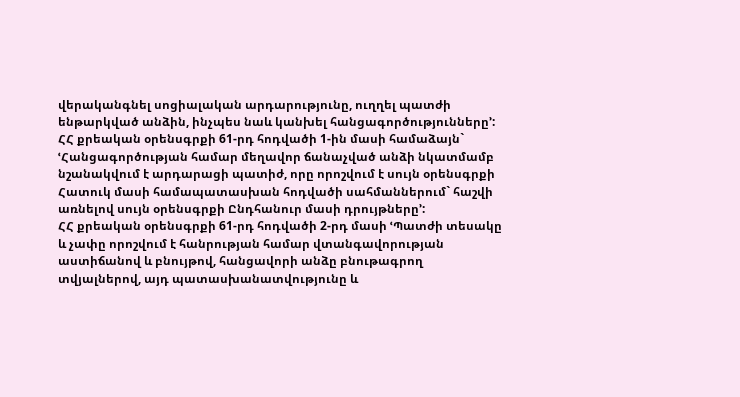վերականգնել սոցիալական արդարությունը, ուղղել պատժի ենթարկված անձին, ինչպես նաև կանխել հանցագործությունները՚:
ՀՀ քրեական օրենսգրքի 61-րդ հոդվածի 1-ին մասի համաձայն` ՙՀանցագործության համար մեղավոր ճանաչված անձի նկատմամբ նշանակվում է արդարացի պատիժ, որը որոշվում է սույն օրենսգրքի Հատուկ մասի համապատասխան հոդվածի սահմաններում` հաշվի առնելով սույն օրենսգրքի Ընդհանուր մասի դրույթները՚:
ՀՀ քրեական օրենսգրքի 61-րդ հոդվածի 2-րդ մասի ՙՊատժի տեսակը և չափը որոշվում է հանրության համար վտանգավորության աստիճանով և բնույթով, հանցավորի անձը բնութագրող տվյալներով, այդ պատասխանատվությունը և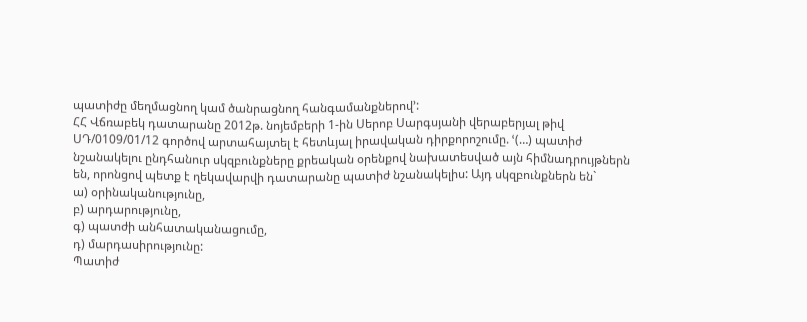պատիժը մեղմացնող կամ ծանրացնող հանգամանքներով՚:
ՀՀ Վճռաբեկ դատարանը 2012թ. նոյեմբերի 1-ին Սերոբ Սարգսյանի վերաբերյալ թիվ ՍԴ/0109/01/12 գործով արտահայտել է հետևյալ իրավական դիրքորոշումը. ՙ(…) պատիժ նշանակելու ընդհանուր սկզբունքները քրեական օրենքով նախատեսված այն հիմնադրույթներն են, որոնցով պետք է ղեկավարվի դատարանը պատիժ նշանակելիս: Այդ սկզբունքներն են`
ա) օրինականությունը,
բ) արդարությունը,
գ) պատժի անհատականացումը,
դ) մարդասիրությունը:
Պատիժ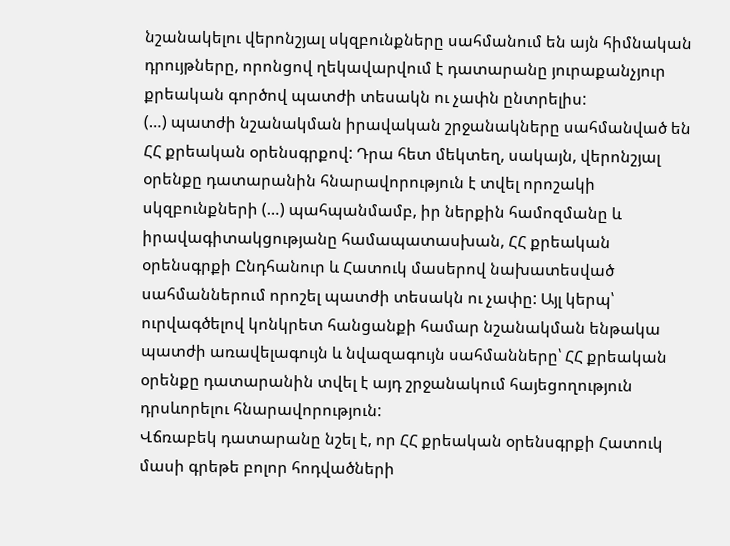նշանակելու վերոնշյալ սկզբունքները սահմանում են այն հիմնական դրույթները, որոնցով ղեկավարվում է դատարանը յուրաքանչյուր քրեական գործով պատժի տեսակն ու չափն ընտրելիս:
(…) պատժի նշանակման իրավական շրջանակները սահմանված են ՀՀ քրեական օրենսգրքով: Դրա հետ մեկտեղ, սակայն, վերոնշյալ օրենքը դատարանին հնարավորություն է տվել որոշակի սկզբունքների (…) պահպանմամբ, իր ներքին համոզմանը և իրավագիտակցությանը համապատասխան, ՀՀ քրեական օրենսգրքի Ընդհանուր և Հատուկ մասերով նախատեսված սահմաններում որոշել պատժի տեսակն ու չափը: Այլ կերպ՝ ուրվագծելով կոնկրետ հանցանքի համար նշանակման ենթակա պատժի առավելագույն և նվազագույն սահմանները՝ ՀՀ քրեական օրենքը դատարանին տվել է այդ շրջանակում հայեցողություն դրսևորելու հնարավորություն:
Վճռաբեկ դատարանը նշել է, որ ՀՀ քրեական օրենսգրքի Հատուկ մասի գրեթե բոլոր հոդվածների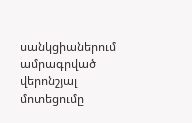սանկցիաներում ամրագրված վերոնշյալ մոտեցումը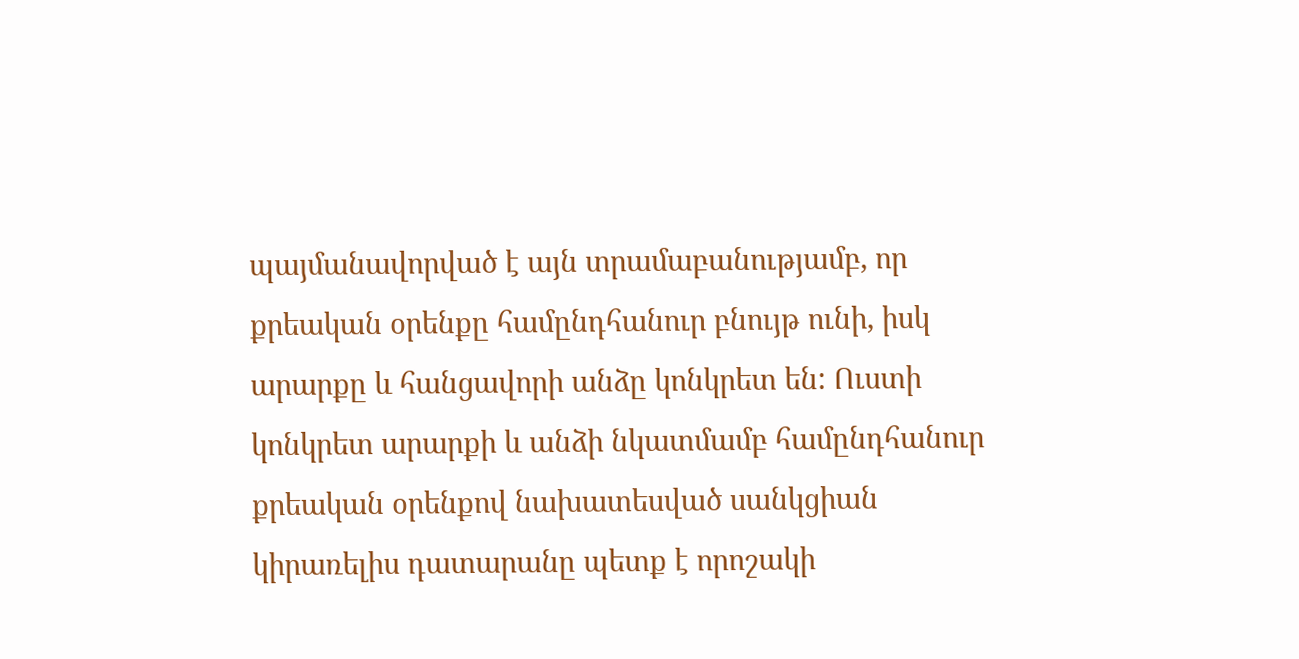պայմանավորված է այն տրամաբանությամբ, որ քրեական օրենքը համընդհանուր բնույթ ունի, իսկ արարքը և հանցավորի անձը կոնկրետ են: Ուստի կոնկրետ արարքի և անձի նկատմամբ համընդհանուր քրեական օրենքով նախատեսված սանկցիան կիրառելիս դատարանը պետք է որոշակի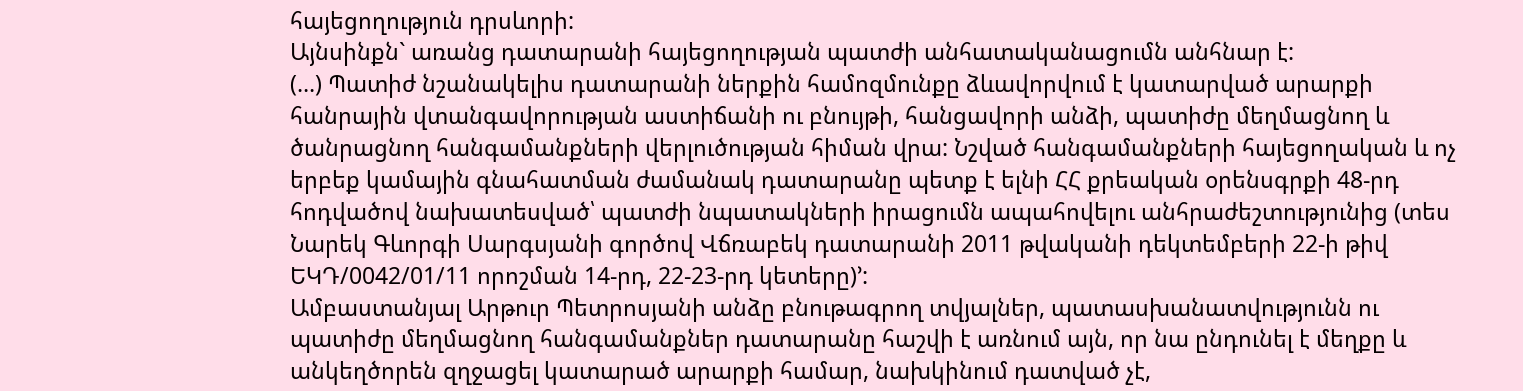հայեցողություն դրսևորի:
Այնսինքն` առանց դատարանի հայեցողության պատժի անհատականացումն անհնար է:
(…) Պատիժ նշանակելիս դատարանի ներքին համոզմունքը ձևավորվում է կատարված արարքի հանրային վտանգավորության աստիճանի ու բնույթի, հանցավորի անձի, պատիժը մեղմացնող և ծանրացնող հանգամանքների վերլուծության հիման վրա: Նշված հանգամանքների հայեցողական և ոչ երբեք կամային գնահատման ժամանակ դատարանը պետք է ելնի ՀՀ քրեական օրենսգրքի 48-րդ հոդվածով նախատեսված՝ պատժի նպատակների իրացումն ապահովելու անհրաժեշտությունից (տես Նարեկ Գևորգի Սարգսյանի գործով Վճռաբեկ դատարանի 2011 թվականի դեկտեմբերի 22-ի թիվ ԵԿԴ/0042/01/11 որոշման 14-րդ, 22-23-րդ կետերը)՚:
Ամբաստանյալ Արթուր Պետրոսյանի անձը բնութագրող տվյալներ, պատասխանատվությունն ու պատիժը մեղմացնող հանգամանքներ դատարանը հաշվի է առնում այն, որ նա ընդունել է մեղքը և անկեղծորեն զղջացել կատարած արարքի համար, նախկինում դատված չէ,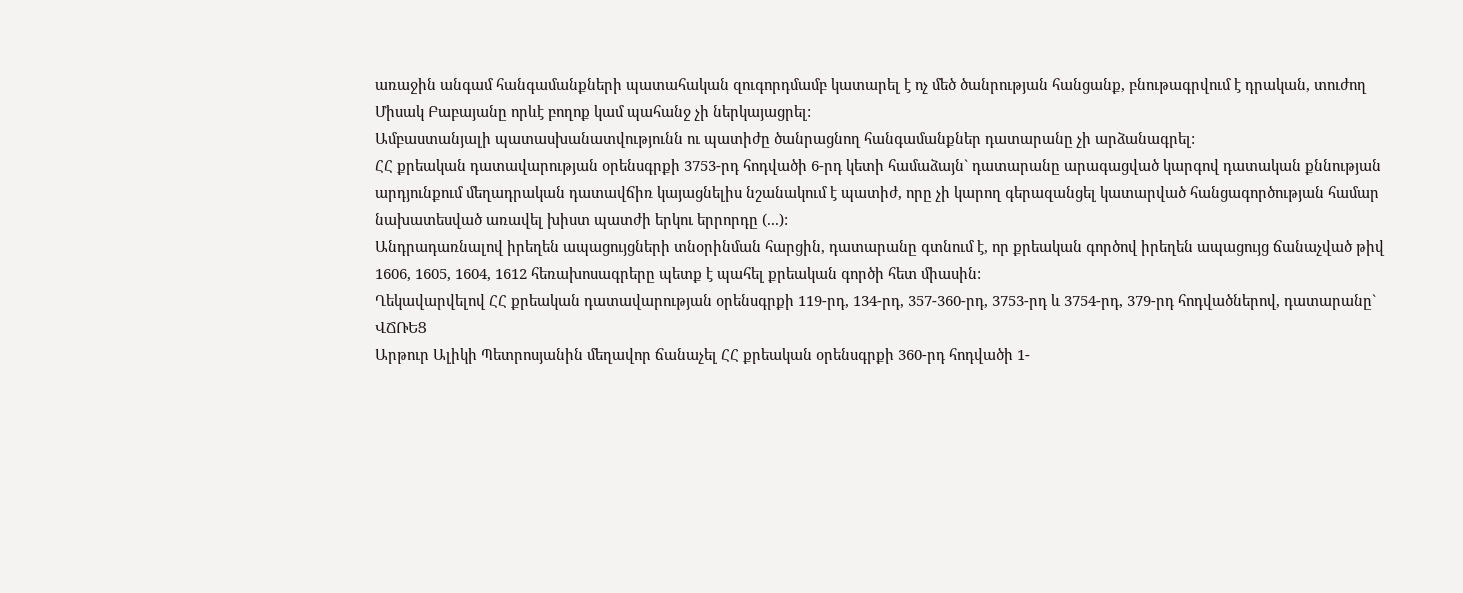առաջին անգամ հանգամանքների պատահական զուգորդմամբ կատարել է ոչ մեծ ծանրության հանցանք, բնութագրվում է դրական, տուժող Միսակ Բաբայանը որևէ բողոք կամ պահանջ չի ներկայացրել:
Ամբաստանյալի պատասխանատվությունն ու պատիժը ծանրացնող հանգամանքներ դատարանը չի արձանագրել:
ՀՀ քրեական դատավարության օրենսգրքի 3753-րդ հոդվածի 6-րդ կետի համաձայն` դատարանը արագացված կարգով դատական քննության արդյունքում մեղադրական դատավճիռ կայացնելիս նշանակում է պատիժ, որը չի կարող գերազանցել կատարված հանցագործության համար նախատեսված առավել խիստ պատժի երկու երրորդը (...):
Անդրադառնալով իրեղեն ապացույցների տնօրինման հարցին, դատարանը գտնում է, որ քրեական գործով իրեղեն ապացույց ճանաչված թիվ 1606, 1605, 1604, 1612 հեռախոսագրերը պետք է պահել քրեական գործի հետ միասին:
Ղեկավարվելով ՀՀ քրեական դատավարության օրենսգրքի 119-րդ, 134-րդ, 357-360-րդ, 3753-րդ և 3754-րդ, 379-րդ հոդվածներով, դատարանը`
ՎՃՌԵՑ
Արթուր Ալիկի Պետրոսյանին մեղավոր ճանաչել ՀՀ քրեական օրենսգրքի 360-րդ հոդվածի 1-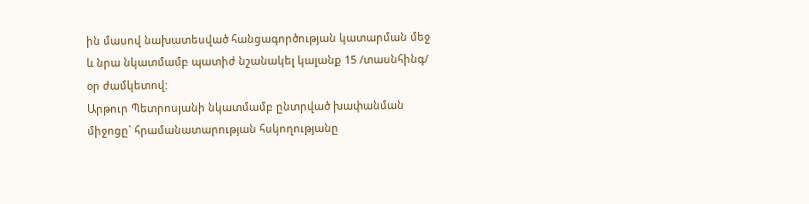ին մասով նախատեսված հանցագործության կատարման մեջ և նրա նկատմամբ պատիժ նշանակել կալանք 15 /տասնհինգ/ օր ժամկետով:
Արթուր Պետրոսյանի նկատմամբ ընտրված խափանման միջոցը` հրամանատարության հսկողությանը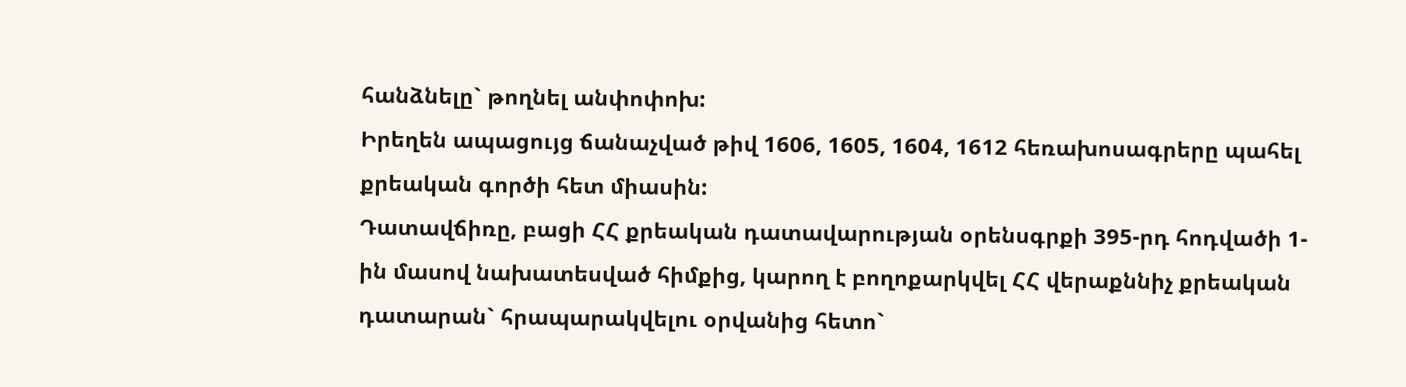հանձնելը` թողնել անփոփոխ:
Իրեղեն ապացույց ճանաչված թիվ 1606, 1605, 1604, 1612 հեռախոսագրերը պահել քրեական գործի հետ միասին:
Դատավճիռը, բացի ՀՀ քրեական դատավարության օրենսգրքի 395-րդ հոդվածի 1-ին մասով նախատեսված հիմքից, կարող է բողոքարկվել ՀՀ վերաքննիչ քրեական դատարան` հրապարակվելու օրվանից հետո`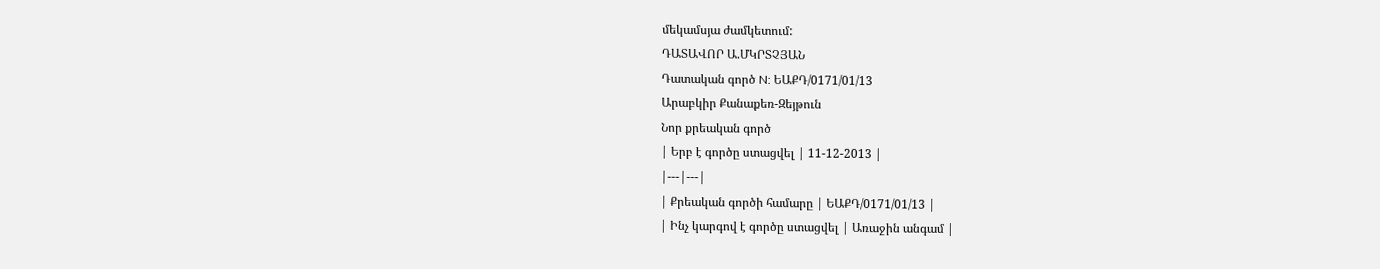մեկամսյա ժամկետում:
ԴԱՏԱՎՈՐ Ա.ՄԿՐՏՉՅԱՆ
Դատական գործ N: ԵԱՔԴ/0171/01/13
Արաբկիր Քանաքեռ-Զեյթուն
Նոր քրեական գործ
| Երբ է գործը ստացվել | 11-12-2013 |
|---|---|
| Քրեական գործի համարը | ԵԱՔԴ/0171/01/13 |
| Ինչ կարգով է գործը ստացվել | Առաջին անգամ |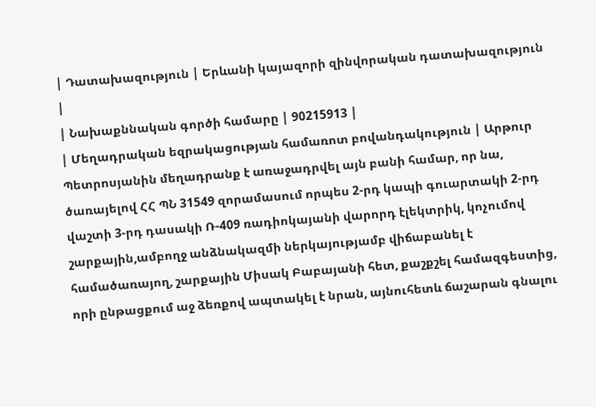| Դատախազություն | Երևանի կայազորի զինվորական դատախազություն |
| Նախաքննական գործի համարը | 90215913 |
| Մեղադրական եզրակացության համառոտ բովանդակություն | Արթուր Պետրոսյանին մեղադրանք է առաջադրվել այն բանի համար, որ նա, ծառայելով ՀՀ ՊՆ 31549 զորամասում որպես 2-րդ կապի գուարտակի 2-րդ վաշտի 3-րդ դասակի Ռ-409 ռադիոկայանի վարորդ էլեկտրիկ, կոչումով շարքային,ամբողջ անձնակազմի ներկայությամբ վիճաբանել է համածառայող, շարքային Միսակ Բաբայանի հետ, քաշքշել համազգեստից, որի ընթացքում աջ ձեռքով ապտակել է նրան, այնուհետև ճաշարան գնալու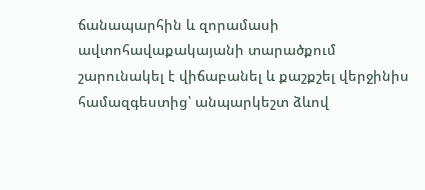ճանապարհին և զորամասի ավտոհավաքակայանի տարածքում շարունակել է վիճաբանել և քաշքշել վերջինիս համազգեստից՝ անպարկեշտ ձևով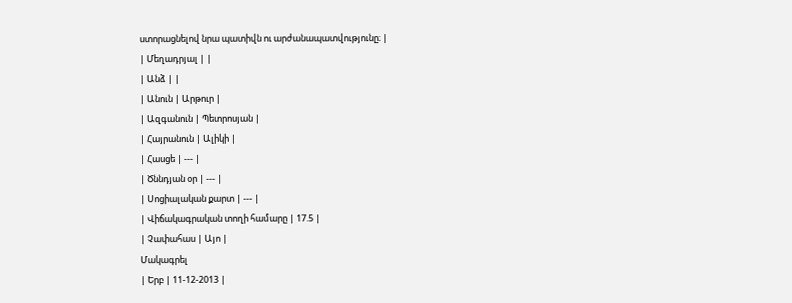ստորացնելով նրա պատիվն ու արժանապատվությունը։ |
| Մեղադրյալ | |
| Անձ | |
| Անուն | Արթուր |
| Ազգանուն | Պետրոսյան |
| Հայրանուն | Ալիկի |
| Հասցե | --- |
| Ծննդյան օր | --- |
| Սոցիալական քարտ | --- |
| Վիճակագրական տողի համարը | 17.5 |
| Չափահաս | Այո |
Մակագրել
| Երբ | 11-12-2013 |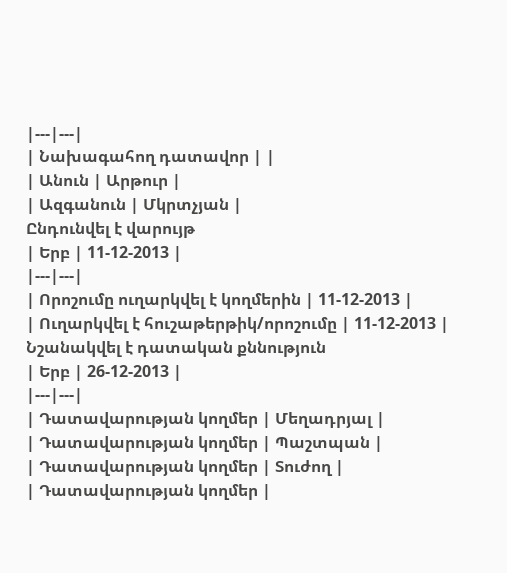|---|---|
| Նախագահող դատավոր | |
| Անուն | Արթուր |
| Ազգանուն | Մկրտչյան |
Ընդունվել է վարույթ
| Երբ | 11-12-2013 |
|---|---|
| Որոշումը ուղարկվել է կողմերին | 11-12-2013 |
| Ուղարկվել է հուշաթերթիկ/որոշումը | 11-12-2013 |
Նշանակվել է դատական քննություն
| Երբ | 26-12-2013 |
|---|---|
| Դատավարության կողմեր | Մեղադրյալ |
| Դատավարության կողմեր | Պաշտպան |
| Դատավարության կողմեր | Տուժող |
| Դատավարության կողմեր |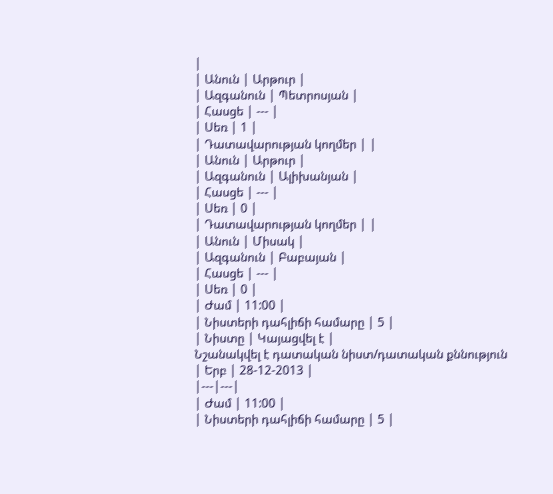|
| Անուն | Արթուր |
| Ազգանուն | Պետրոսյան |
| Հասցե | --- |
| Սեռ | 1 |
| Դատավարության կողմեր | |
| Անուն | Արթուր |
| Ազգանուն | Ալիխանյան |
| Հասցե | --- |
| Սեռ | 0 |
| Դատավարության կողմեր | |
| Անուն | Միսակ |
| Ազգանուն | Բաբայան |
| Հասցե | --- |
| Սեռ | 0 |
| Ժամ | 11:00 |
| Նիստերի դահլիճի համարը | 5 |
| Նիստը | Կայացվել է |
Նշանակվել է դատական նիստ/դատական քննություն
| Երբ | 28-12-2013 |
|---|---|
| Ժամ | 11:00 |
| Նիստերի դահլիճի համարը | 5 |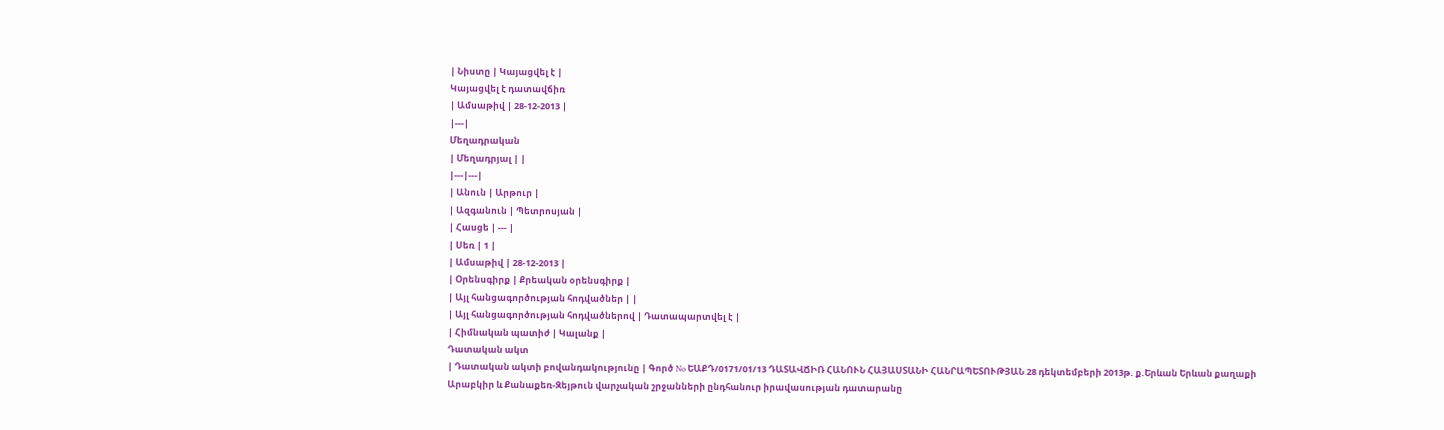| Նիստը | Կայացվել է |
Կայացվել է դատավճիռ
| Ամսաթիվ | 28-12-2013 |
|---|
Մեղադրական
| Մեղադրյալ | |
|---|---|
| Անուն | Արթուր |
| Ազգանուն | Պետրոսյան |
| Հասցե | --- |
| Սեռ | 1 |
| Ամսաթիվ | 28-12-2013 |
| Օրենսգիրք | Քրեական օրենսգիրք |
| Այլ հանցագործության հոդվածներ | |
| Այլ հանցագործության հոդվածներով | Դատապարտվել է |
| Հիմնական պատիժ | Կալանք |
Դատական ակտ
| Դատական ակտի բովանդակությունը | Գործ No ԵԱՔԴ/0171/01/13 ԴԱՏԱՎՃԻՌ ՀԱՆՈՒՆ ՀԱՅԱՍՏԱՆԻ ՀԱՆՐԱՊԵՏՈՒԹՅԱՆ 28 դեկտեմբերի 2013թ. ք.Երևան Երևան քաղաքի Արաբկիր և Քանաքեռ-Զեյթուն վարչական շրջանների ընդհանուր իրավասության դատարանը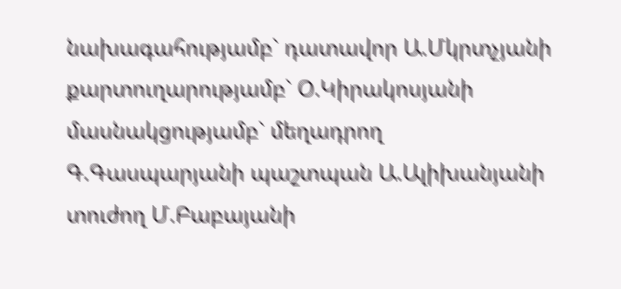նախագահությամբ` դատավոր Ա.Մկրտչյանի քարտուղարությամբ` Օ.Կիրակոսյանի մասնակցությամբ` մեղադրող Գ.Գասպարյանի պաշտպան Ա.Ալիխանյանի տուժող Մ.Բաբայանի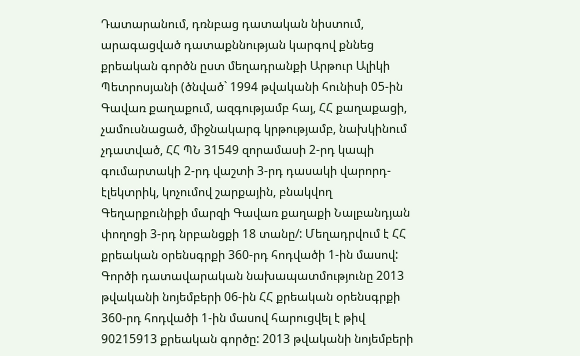Դատարանում, դռնբաց դատական նիստում, արագացված դատաքննության կարգով քննեց քրեական գործն ըստ մեղադրանքի Արթուր Ալիկի Պետրոսյանի (ծնված` 1994 թվականի հունիսի 05-ին Գավառ քաղաքում, ազգությամբ հայ, ՀՀ քաղաքացի, չամուսնացած, միջնակարգ կրթությամբ, նախկինում չդատված, ՀՀ ՊՆ 31549 զորամասի 2-րդ կապի գումարտակի 2-րդ վաշտի 3-րդ դասակի վարորդ-էլեկտրիկ, կոչումով շարքային, բնակվող Գեղարքունիքի մարզի Գավառ քաղաքի Նալբանդյան փողոցի 3-րդ նրբանցքի 18 տանը/: Մեղադրվում է ՀՀ քրեական օրենսգրքի 360-րդ հոդվածի 1-ին մասով: Գործի դատավարական նախապատմությունը 2013 թվականի նոյեմբերի 06-ին ՀՀ քրեական օրենսգրքի 360-րդ հոդվածի 1-ին մասով հարուցվել է թիվ 90215913 քրեական գործը: 2013 թվականի նոյեմբերի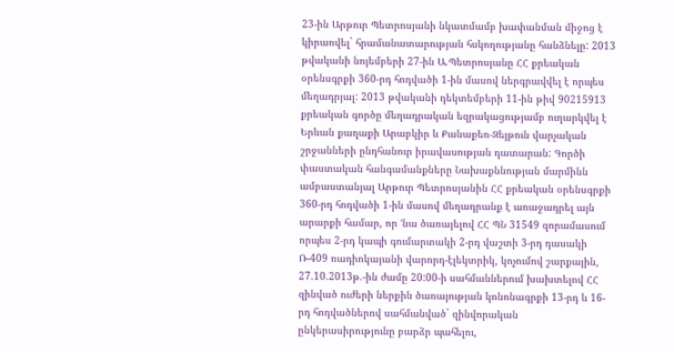23-ին Արթուր Պետրոսյանի նկատմամբ խափանման միջոց է կիրառվել` հրամանատարության հսկողությանը հանձնելը: 2013 թվականի նոյեմբերի 27-ին Ա.Պետրոսյանը ՀՀ քրեական օրենսգրքի 360-րդ հոդվածի 1-ին մասով ներգրավվել է որպես մեղադրյալ: 2013 թվականի դեկտեմբերի 11-ին թիվ 90215913 քրեական գործը մեղադրական եզրակացությամբ ուղարկվել է Երևան քաղաքի Արաբկիր և Քանաքեռ-Զեյթուն վարչական շրջանների ընդհանուր իրավասության դատարան: Գործի փաստական հանգամանքները Նախաքննության մարմինն ամբաստանյալ Արթուր Պետրոսյանին ՀՀ քրեական օրենսգրքի 360-րդ հոդվածի 1-ին մասով մեղադրանք է առաջադրել այն արարքի համար, որ ՙնա ծառայելով ՀՀ ՊՆ 31549 զորամասում որպես 2-րդ կապի գումարտակի 2-րդ վաշտի 3-րդ դասակի Ռ-409 ռադիոկայանի վարորդ-էլեկտրիկ, կոչումով շարքային, 27.10.2013թ.-ին ժամը 20:00-ի սահմաններում խախտելով ՀՀ զինված ուժերի ներքին ծառայության կոնոնագրքի 13-րդ և 16-րդ հոդվածներով սահմանված` զինվորական ընկերասիրությունը բարձր պահելու,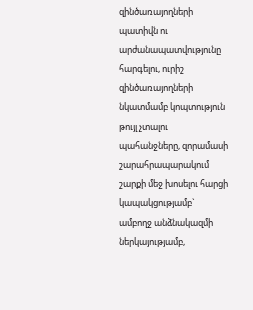զինծառայողների պատիվն ու արժանապատվությունը հարգելու, ուրիշ զինծառայողների նկատմամբ կոպտություն թույլ չտալու պահանջները, զորամասի շարահրապարակում շարքի մեջ խոսելու հարցի կապակցությամբ` ամբողջ անձնակազմի ներկայությամբ,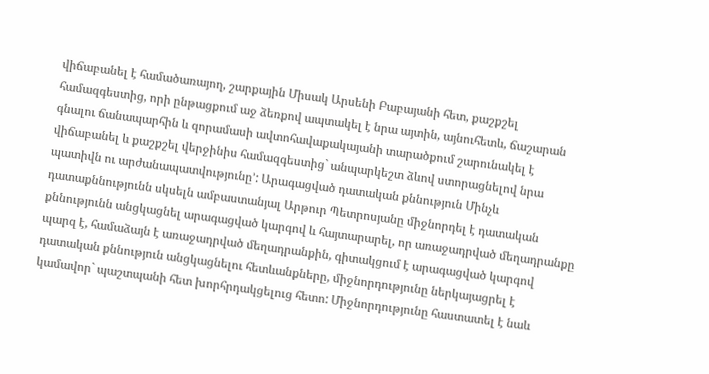վիճաբանել է համածառայող, շարքային Միսակ Արսենի Բաբայանի հետ, քաշքշել համազգեստից, որի ընթացքում աջ ձեռքով ապտակել է նրա այտին, այնուհետև, ճաշարան գնալու ճանապարհին և զորամասի ավտոհավաքակայանի տարածքում շարունակել է վիճաբանել և քաշքշել վերջինիս համազգեստից` անպարկեշտ ձևով ստորացնելով նրա պատիվն ու արժանապատվությունը՚: Արագացված դատական քննություն Մինչև դատաքննությունն սկսելն ամբաստանյալ Արթուր Պետրոսյանը միջնորդել է դատական քննությունն անցկացնել արագացված կարգով և հայտարարել, որ առաջադրված մեղադրանքը պարզ է, համաձայն է առաջադրված մեղադրանքին, գիտակցում է արագացված կարգով դատական քննություն անցկացնելու հետևանքները, միջնորդությունը ներկայացրել է կամավոր` պաշտպանի հետ խորհրդակցելուց հետո: Միջնորդությունը հաստատել է նաև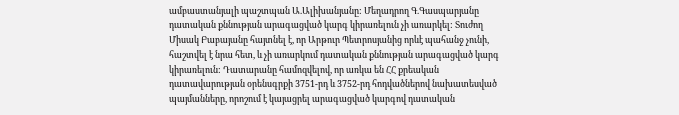ամբաստանյալի պաշտպան Ա.Ալիխանյանը: Մեղադրող Գ.Գասպարյանը դատական քննության արագացված կարգ կիրառելուն չի առարկել: Տուժող Միսակ Բաբայանը հայտնել է, որ Արթուր Պետրոսյանից որևէ պահանջ չունի, հաշտվել է նրա հետ, և չի առարկում դատական քննության արագացված կարգ կիրառելուն: Դատարանը համոզվելով, որ առկա են ՀՀ քրեական դատավարության օրենսգրքի 3751-րդ և 3752-րդ հոդվածներով նախատեսված պայմանները, որոշում է կայացրել արագացված կարգով դատական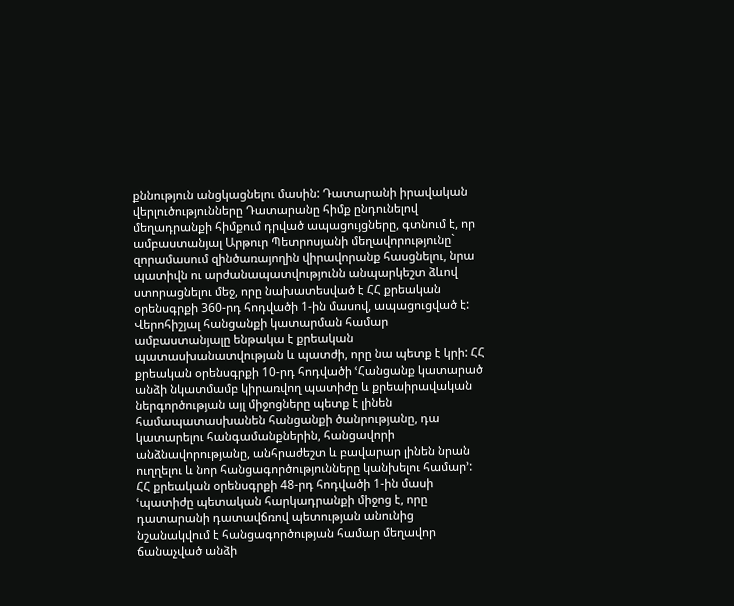քննություն անցկացնելու մասին: Դատարանի իրավական վերլուծությունները Դատարանը հիմք ընդունելով մեղադրանքի հիմքում դրված ապացույցները, գտնում է, որ ամբաստանյալ Արթուր Պետրոսյանի մեղավորությունը` զորամասում զինծառայողին վիրավորանք հասցնելու, նրա պատիվն ու արժանապատվությունն անպարկեշտ ձևով ստորացնելու մեջ, որը նախատեսված է ՀՀ քրեական օրենսգրքի 360-րդ հոդվածի 1-ին մասով, ապացուցված է: Վերոհիշյալ հանցանքի կատարման համար ամբաստանյալը ենթակա է քրեական պատասխանատվության և պատժի, որը նա պետք է կրի: ՀՀ քրեական օրենսգրքի 10-րդ հոդվածի ՙՀանցանք կատարած անձի նկատմամբ կիրառվող պատիժը և քրեաիրավական ներգործության այլ միջոցները պետք է լինեն համապատասխանեն հանցանքի ծանրությանը, դա կատարելու հանգամանքներին, հանցավորի անձնավորությանը, անհրաժեշտ և բավարար լինեն նրան ուղղելու և նոր հանցագործությունները կանխելու համար՚: ՀՀ քրեական օրենսգրքի 48-րդ հոդվածի 1-ին մասի ՙպատիժը պետական հարկադրանքի միջոց է, որը դատարանի դատավճռով պետության անունից նշանակվում է հանցագործության համար մեղավոր ճանաչված անձի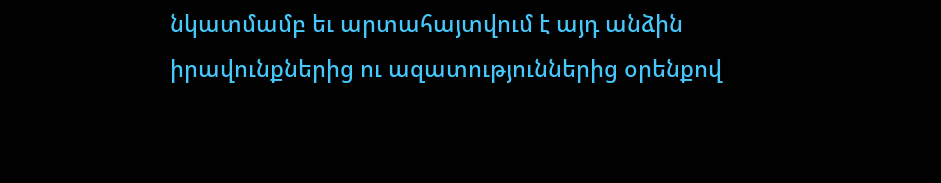նկատմամբ եւ արտահայտվում է այդ անձին իրավունքներից ու ազատություններից օրենքով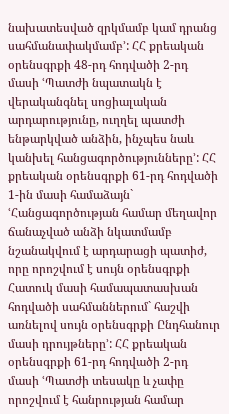նախատեսված զրկմամբ կամ դրանց սահմանափակմամբ՚: ՀՀ քրեական օրենսգրքի 48-րդ հոդվածի 2-րդ մասի ՙՊատժի նպատակն է վերականգնել սոցիալական արդարությունը, ուղղել պատժի ենթարկված անձին, ինչպես նաև կանխել հանցագործությունները՚: ՀՀ քրեական օրենսգրքի 61-րդ հոդվածի 1-ին մասի համաձայն` ՙՀանցագործության համար մեղավոր ճանաչված անձի նկատմամբ նշանակվում է արդարացի պատիժ, որը որոշվում է սույն օրենսգրքի Հատուկ մասի համապատասխան հոդվածի սահմաններում` հաշվի առնելով սույն օրենսգրքի Ընդհանուր մասի դրույթները՚: ՀՀ քրեական օրենսգրքի 61-րդ հոդվածի 2-րդ մասի ՙՊատժի տեսակը և չափը որոշվում է հանրության համար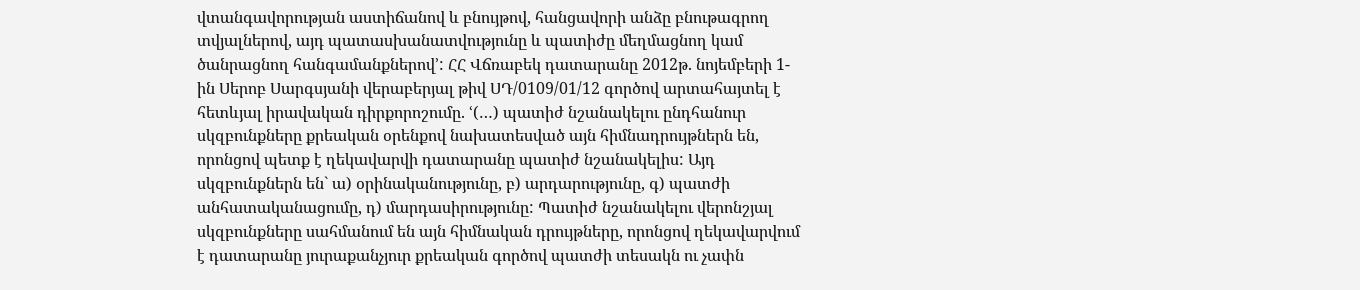վտանգավորության աստիճանով և բնույթով, հանցավորի անձը բնութագրող տվյալներով, այդ պատասխանատվությունը և պատիժը մեղմացնող կամ ծանրացնող հանգամանքներով՚: ՀՀ Վճռաբեկ դատարանը 2012թ. նոյեմբերի 1-ին Սերոբ Սարգսյանի վերաբերյալ թիվ ՍԴ/0109/01/12 գործով արտահայտել է հետևյալ իրավական դիրքորոշումը. ՙ(…) պատիժ նշանակելու ընդհանուր սկզբունքները քրեական օրենքով նախատեսված այն հիմնադրույթներն են, որոնցով պետք է ղեկավարվի դատարանը պատիժ նշանակելիս: Այդ սկզբունքներն են` ա) օրինականությունը, բ) արդարությունը, գ) պատժի անհատականացումը, դ) մարդասիրությունը: Պատիժ նշանակելու վերոնշյալ սկզբունքները սահմանում են այն հիմնական դրույթները, որոնցով ղեկավարվում է դատարանը յուրաքանչյուր քրեական գործով պատժի տեսակն ու չափն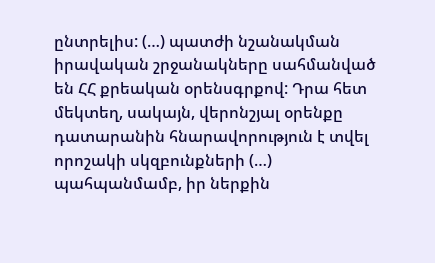ընտրելիս: (…) պատժի նշանակման իրավական շրջանակները սահմանված են ՀՀ քրեական օրենսգրքով: Դրա հետ մեկտեղ, սակայն, վերոնշյալ օրենքը դատարանին հնարավորություն է տվել որոշակի սկզբունքների (…) պահպանմամբ, իր ներքին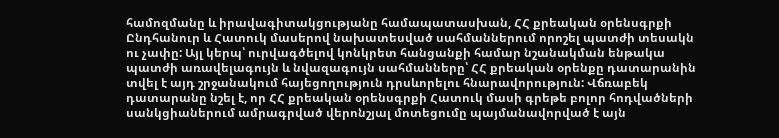համոզմանը և իրավագիտակցությանը համապատասխան, ՀՀ քրեական օրենսգրքի Ընդհանուր և Հատուկ մասերով նախատեսված սահմաններում որոշել պատժի տեսակն ու չափը: Այլ կերպ՝ ուրվագծելով կոնկրետ հանցանքի համար նշանակման ենթակա պատժի առավելագույն և նվազագույն սահմանները՝ ՀՀ քրեական օրենքը դատարանին տվել է այդ շրջանակում հայեցողություն դրսևորելու հնարավորություն: Վճռաբեկ դատարանը նշել է, որ ՀՀ քրեական օրենսգրքի Հատուկ մասի գրեթե բոլոր հոդվածների սանկցիաներում ամրագրված վերոնշյալ մոտեցումը պայմանավորված է այն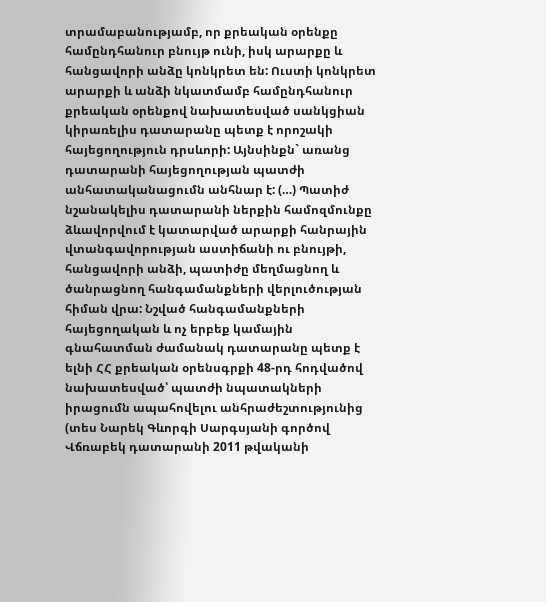տրամաբանությամբ, որ քրեական օրենքը համընդհանուր բնույթ ունի, իսկ արարքը և հանցավորի անձը կոնկրետ են: Ուստի կոնկրետ արարքի և անձի նկատմամբ համընդհանուր քրեական օրենքով նախատեսված սանկցիան կիրառելիս դատարանը պետք է որոշակի հայեցողություն դրսևորի: Այնսինքն` առանց դատարանի հայեցողության պատժի անհատականացումն անհնար է: (…) Պատիժ նշանակելիս դատարանի ներքին համոզմունքը ձևավորվում է կատարված արարքի հանրային վտանգավորության աստիճանի ու բնույթի, հանցավորի անձի, պատիժը մեղմացնող և ծանրացնող հանգամանքների վերլուծության հիման վրա: Նշված հանգամանքների հայեցողական և ոչ երբեք կամային գնահատման ժամանակ դատարանը պետք է ելնի ՀՀ քրեական օրենսգրքի 48-րդ հոդվածով նախատեսված՝ պատժի նպատակների իրացումն ապահովելու անհրաժեշտությունից (տես Նարեկ Գևորգի Սարգսյանի գործով Վճռաբեկ դատարանի 2011 թվականի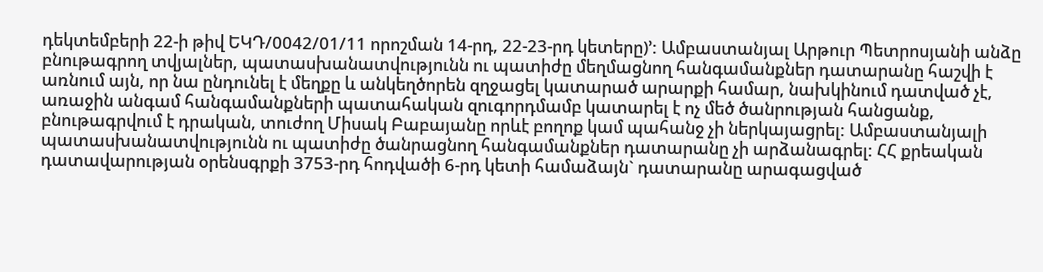դեկտեմբերի 22-ի թիվ ԵԿԴ/0042/01/11 որոշման 14-րդ, 22-23-րդ կետերը)՚: Ամբաստանյալ Արթուր Պետրոսյանի անձը բնութագրող տվյալներ, պատասխանատվությունն ու պատիժը մեղմացնող հանգամանքներ դատարանը հաշվի է առնում այն, որ նա ընդունել է մեղքը և անկեղծորեն զղջացել կատարած արարքի համար, նախկինում դատված չէ, առաջին անգամ հանգամանքների պատահական զուգորդմամբ կատարել է ոչ մեծ ծանրության հանցանք, բնութագրվում է դրական, տուժող Միսակ Բաբայանը որևէ բողոք կամ պահանջ չի ներկայացրել: Ամբաստանյալի պատասխանատվությունն ու պատիժը ծանրացնող հանգամանքներ դատարանը չի արձանագրել: ՀՀ քրեական դատավարության օրենսգրքի 3753-րդ հոդվածի 6-րդ կետի համաձայն` դատարանը արագացված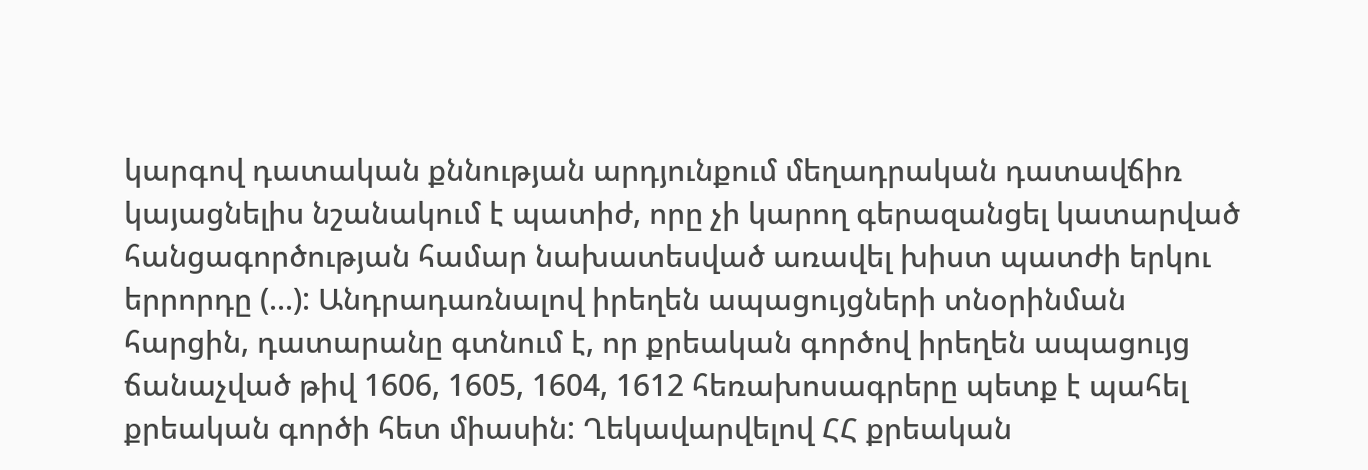կարգով դատական քննության արդյունքում մեղադրական դատավճիռ կայացնելիս նշանակում է պատիժ, որը չի կարող գերազանցել կատարված հանցագործության համար նախատեսված առավել խիստ պատժի երկու երրորդը (...): Անդրադառնալով իրեղեն ապացույցների տնօրինման հարցին, դատարանը գտնում է, որ քրեական գործով իրեղեն ապացույց ճանաչված թիվ 1606, 1605, 1604, 1612 հեռախոսագրերը պետք է պահել քրեական գործի հետ միասին: Ղեկավարվելով ՀՀ քրեական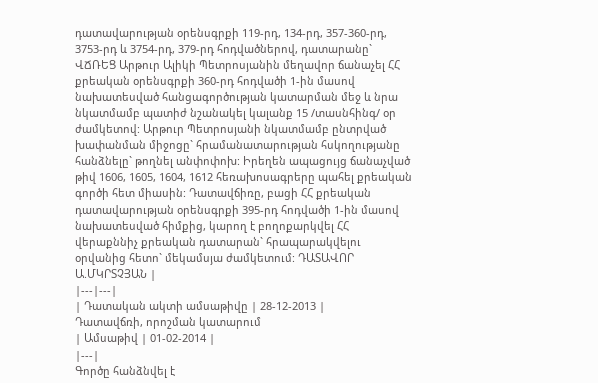դատավարության օրենսգրքի 119-րդ, 134-րդ, 357-360-րդ, 3753-րդ և 3754-րդ, 379-րդ հոդվածներով, դատարանը` ՎՃՌԵՑ Արթուր Ալիկի Պետրոսյանին մեղավոր ճանաչել ՀՀ քրեական օրենսգրքի 360-րդ հոդվածի 1-ին մասով նախատեսված հանցագործության կատարման մեջ և նրա նկատմամբ պատիժ նշանակել կալանք 15 /տասնհինգ/ օր ժամկետով: Արթուր Պետրոսյանի նկատմամբ ընտրված խափանման միջոցը` հրամանատարության հսկողությանը հանձնելը` թողնել անփոփոխ: Իրեղեն ապացույց ճանաչված թիվ 1606, 1605, 1604, 1612 հեռախոսագրերը պահել քրեական գործի հետ միասին: Դատավճիռը, բացի ՀՀ քրեական դատավարության օրենսգրքի 395-րդ հոդվածի 1-ին մասով նախատեսված հիմքից, կարող է բողոքարկվել ՀՀ վերաքննիչ քրեական դատարան` հրապարակվելու օրվանից հետո` մեկամսյա ժամկետում: ԴԱՏԱՎՈՐ Ա.ՄԿՐՏՉՅԱՆ |
|---|---|
| Դատական ակտի ամսաթիվը | 28-12-2013 |
Դատավճռի, որոշման կատարում
| Ամսաթիվ | 01-02-2014 |
|---|
Գործը հանձնվել է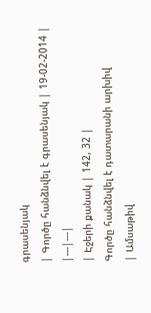գրասենյակ
| Գործը հանձնվել է գրասենյակ | 19-02-2014 |
|---|---|
| Էջերի քանակ | 142, 32 |
Գործը հանձնվել է դատարանի արխիվ
| Ամսաթիվ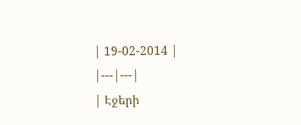| 19-02-2014 |
|---|---|
| Էջերի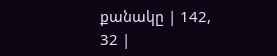քանակը | 142, 32 |